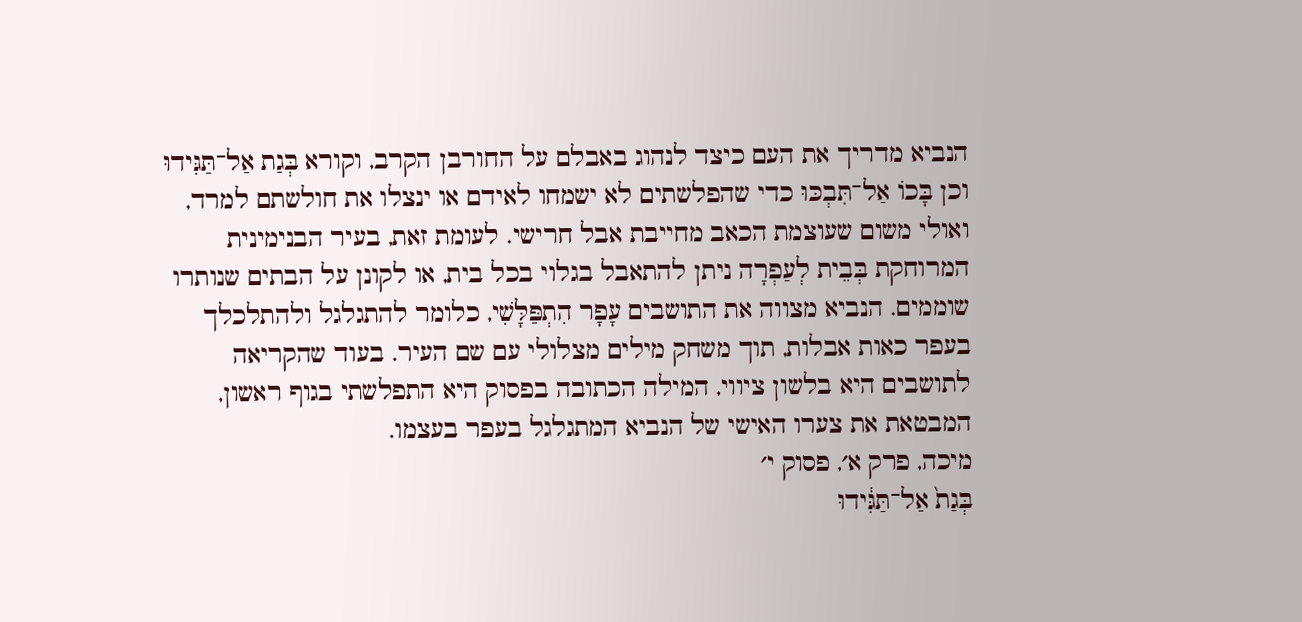הנביא מדריך את העם כיצד לנהוג באבלם על החורבן הקרב, וקורא בְּגַת אַל־תַּגִּידוּ וכן בָּכוֹ אַל־תִּבְכּוּ כדי שהפלשתים לא ישמחו לאידם או ינצלו את חולשתם למרד, ואולי משום שעוצמת הכאב מחייבת אבל חרישי. לעומת זאת, בעיר הבנימינית המרוחקת בְּבֵית לְעַפְרָה ניתן להתאבל בגלוי בכל בית, או לקונן על הבתים שנותרו שוממים. הנביא מצווה את התושבים עָפָר הִתְפַּלָּשִׁי, כלומר להתגלגל ולהתלכלך בעפר כאות אבלות, תוך משחק מילים מצלולי עם שם העיר. בעוד שהקריאה לתושבים היא בלשון ציווי, המילה הכתובה בפסוק היא התפלשתי בגוף ראשון, המבטאת את צערו האישי של הנביא המתגלגל בעפר בעצמו.
מיכה, פרק א׳, פסוק י׳
בְּגַת֙ אַל־תַּגִּ֔ידוּ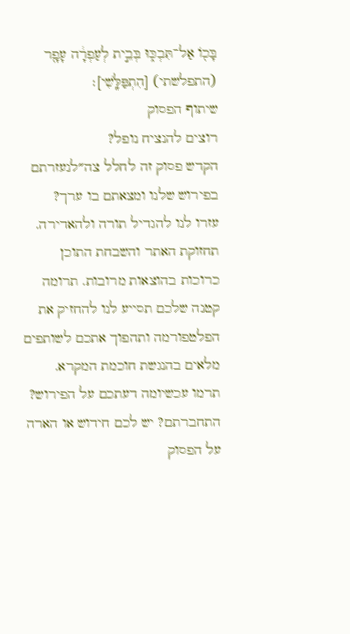בָּכ֖וֹ אַל־תִּבְכּ֑וּ בְּבֵ֣ית לְעַפְרָ֔ה עָפָ֖ר (התפלשתי) [הִתְפַּלָּֽשִׁי]׃
שיתוף הפסוק
רוצים להנציח נופל?
הקדש פסוק זה לחלל צה״לנעזרתם בפירוש שלנו ומצאתם בו ערך?
עזרו לנו להגדיל תורה ולהאדירה. תחזוקת האתר והשבחת התוכן כרוכות בהוצאות מרובות. תרומה קטנה שלכם תסייע לנו להחזיק את הפלטפורמה ותהפוך אתכם לשותפים מלאים בהנגשת חוכמת המקרא.
תרמו עכשיומה דעתכם על הפירוש?
התחברתם? יש לכם חידוש או הארה על הפסוק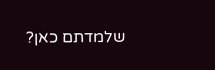שלמדתם כאן?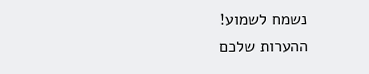נשמח לשמוע!
ההערות שלכם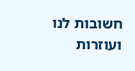חשובות לנו ועוזרות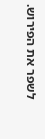לשפר את הפירוש.